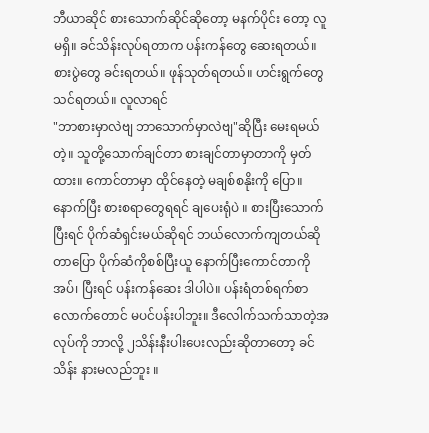ဘီယာဆိုင် စားသောက်ဆိုင်ဆိုတော့ မနက်ပိုင်း တော့ လူမရှိ။ ခင်သိန်းလုပ်ရတာက ပန်းကန်တွေ ဆေးရတယ်။ စားပွဲတွေ ခင်းရတယ်။ ဖုန်သုတ်ရတယ်။ ဟင်းရွက်တွေ သင်ရတယ်။ လူလာရင်
"ဘာစားမှာလဲဗျ ဘာသောက်မှာလဲဗျ"ဆိုပြီး မေးရမယ်တဲ့။ သူတို့သောက်ချင်တာ စားချင်တာမှာတာကို မှတ်ထား။ ကောင်တာမှာ ထိုင်နေတဲ့ မချစ်စနိုးကို ပြော။ နောက်ပြီး စားစရာတွေရရင် ချပေးရုံပဲ ။ စားပြီးသောက်ပြီးရင် ပိုက်ဆံရှင်းမယ်ဆိုရင် ဘယ်လောက်ကျတယ်ဆိုတာပြော ပိုက်ဆံကိုစစ်ပြီးယူ နောက်ပြီးကောင်တာကိုအပ်၊ ပြီးရင် ပန်းကန်ဆေး ဒါပါပဲ။ ပန်းရံတစ်ရက်စာလောက်တောင် မပင်ပန်းပါဘူး။ ဒီလေါက်သက်သာတဲ့အလုပ်ကို ဘာလို့ ၂သိန်းနီးပါးပေးလည်းဆိုတာတော့ ခင်သိန်း နားမလည်ဘူး ။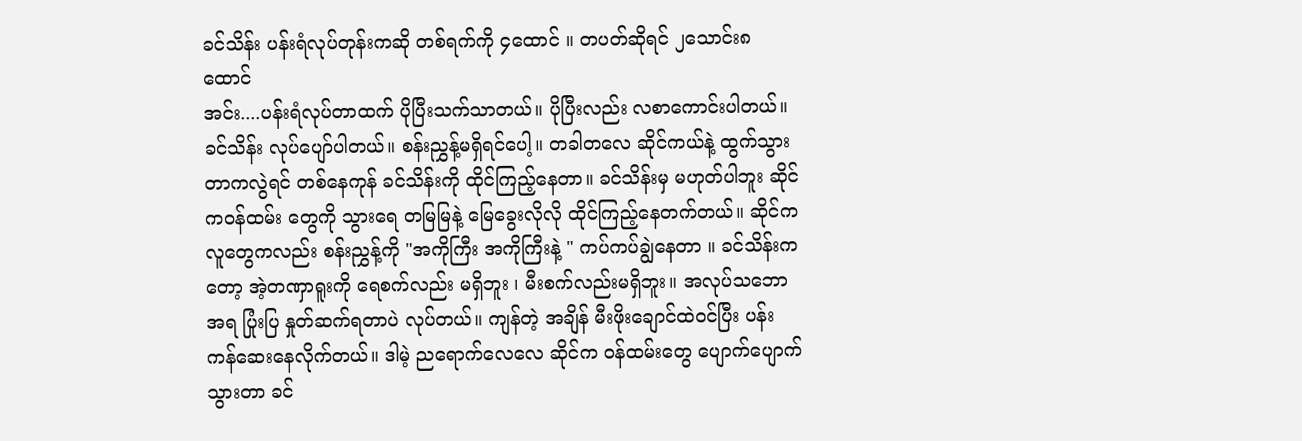ခင်သိန်း ပန်းရံလုပ်တုန်းကဆို တစ်ရက်ကို ၄ထောင် ။ တပတ်ဆိုရင် ၂သောင်း၈ထောင်
အင်း....ပန်းရံလုပ်တာထက် ပိုပြီးသက်သာတယ်။ ပိုပြီးလည်း လစာကောင်းပါတယ်။
ခင်သိန်း လုပ်ပျော်ပါတယ်။ စန်းညွှန့်မရှိရင်ပေါ့။ တခါတလေ ဆိုင်ကယ်နဲ့ ထွက်သွားတာကလွဲရင် တစ်နေကုန် ခင်သိန်းကို ထိုင်ကြည့်နေတာ။ ခင်သိန်းမှ မဟုတ်ပါဘူး ဆိုင်က၀န်ထမ်း တွေကို သွားရေ တမြမြနဲ့ မြေခွေးလိုလို ထိုင်ကြည့်နေတက်တယ်။ ဆိုင်ကလူတွေကလည်း စန်းညွှန့်ကို "အကိုကြီး အကိုကြီးနဲ့ " ကပ်ကပ်ချွဲနေတာ ။ ခင်သိန်းကတော့ အဲ့တဏှာရူးကို ရေစက်လည်း မရှိဘူး ၊ မီးစက်လည်းမရှိဘူး။ အလုပ်သဘောအရ ပြုံးပြ နှုတ်ဆက်ရတာပဲ လုပ်တယ်။ ကျန်တဲ့ အချိန် မီးဖိုးချောင်ထဲ၀င်ပြီး ပန်းကန်ဆေးနေလိုက်တယ်။ ဒါမဲ့ ညရောက်လေလေ ဆိုင်က ၀န်ထမ်းတွေ ပျောက်ပျောက်သွားတာ ခင်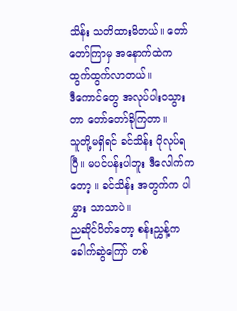သိန်း သတိထားမိတယ်။ တော်တော်ကြာမှ အနောက်ထဲက ထွက်ထွက်လာတယ်။
ဒီကောင်တွေ အလုပ်ပါး၀သွားတာ တော်တော်ခိုကြတာ။
သူတို့မရှိရင် ခင်သိန်း ပိုလုပ်ရပြီ။ မပင်ပန်းပါဘူး ဒီလေါက်ကတော့ ။ ခင်သိန်း အတွက်က ပါမွှား သာသာပဲ။
ညဆိုင်ပိတ်တော့ စန်းညွှန့်က ခေါက်ဆွဲကြော် တစ်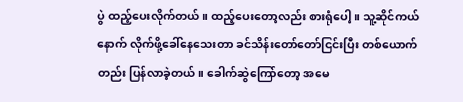ပွဲ ထည့်ပေးလိုက်တယ်။ ထည့်ပေးတော့လည်း စားရုံပေါ့။ သူ့ဆိုင်ကယ်နောက် လိုက်ဖို့ခေါ်နေသေးတာ ခင်သိန်းတော်တော်ငြင်းပြီး တစ်ယောက်တည်း ပြန်လာခဲ့တယ်။ ခေါက်ဆွဲကြော်တော့ အမေ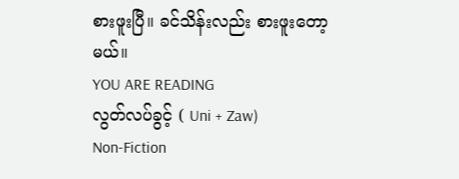စားဖူးပြီ။ ခင်သိန်းလည်း စားဖူးတော့မယ်။
YOU ARE READING
လွတ်လပ်ခွင့် ( Uni + Zaw)
Non-Fiction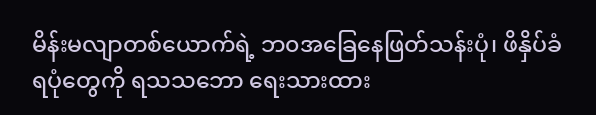မိန်းမလျာတစ်ယောက်ရဲ့ ဘ၀အခြေနေဖြတ်သန်းပုံ၊ ဖိနှိပ်ခံရပုံတွေကို ရသသဘော ရေးသားထား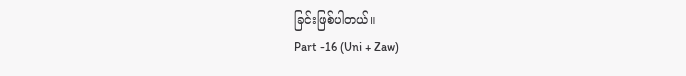ခြင်းဖြစ်ပါတယ်။
Part -16 (Uni + Zaw)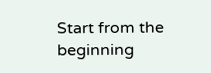Start from the beginning